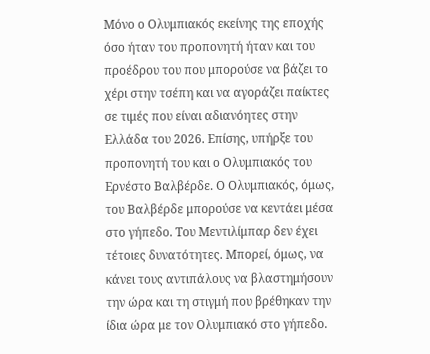Μόνο ο Ολυμπιακός εκείνης της εποχής όσο ήταν του προπονητή ήταν και του προέδρου του που μπορούσε να βάζει το χέρι στην τσέπη και να αγοράζει παίκτες σε τιμές που είναι αδιανόητες στην Ελλάδα του 2026. Επίσης, υπήρξε του προπονητή του και ο Ολυμπιακός του Ερνέστο Βαλβέρδε. Ο Ολυμπιακός, όμως, του Βαλβέρδε μπορούσε να κεντάει μέσα στο γήπεδο. Του Μεντιλίμπαρ δεν έχει τέτοιες δυνατότητες. Μπορεί, όμως, να κάνει τους αντιπάλους να βλαστημήσουν την ώρα και τη στιγμή που βρέθηκαν την ίδια ώρα με τον Ολυμπιακό στο γήπεδο.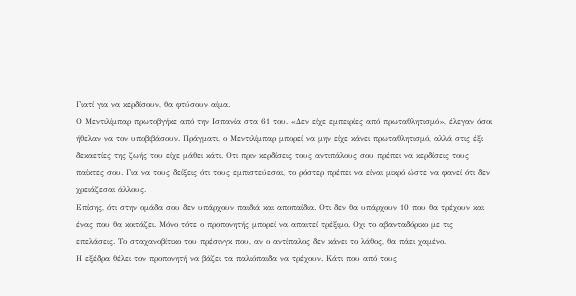Γιατί για να κερδίσουν, θα φτύσουν αίμα.
Ο Μεντιλίμπαρ πρωτοβγήκε από την Ισπανία στα 61 του. «Δεν είχε εμπειρίες από πρωταθλητισμό», έλεγαν όσοι ήθελαν να τον υποβιβάσουν. Πράγματι, ο Μεντιλίμπαρ μπορεί να μην είχε κάνει πρωταθλητισμό, αλλά στις έξι δεκαετίες της ζωής του είχε μάθει κάτι. Οτι πριν κερδίσεις τους αντιπάλους σου πρέπει να κερδίσεις τους παίκτες σου. Για να τους δείξεις ότι τους εμπιστεύεσαι, το ρόστερ πρέπει να είναι μικρό ώστε να φανεί ότι δεν χρειάζεσαι άλλους.
Επίσης, ότι στην ομάδα σου δεν υπάρχουν παιδιά και αποπαίδια. Οτι δεν θα υπάρχουν 10 που θα τρέχουν και ένας που θα κοιτάζει. Μόνο τότε ο προπονητής μπορεί να απαιτεί τρέξιμο. Οχι το αβανταδόρικο με τις επελάσεις. Το σταχανοβίτικο του πρέσινγκ που, αν ο αντίπαλος δεν κάνει το λάθος, θα πάει χαμένο.
Η εξέδρα θέλει τον προπονητή να βάζει τα παλιόπαιδα να τρέχουν. Κάτι που από τους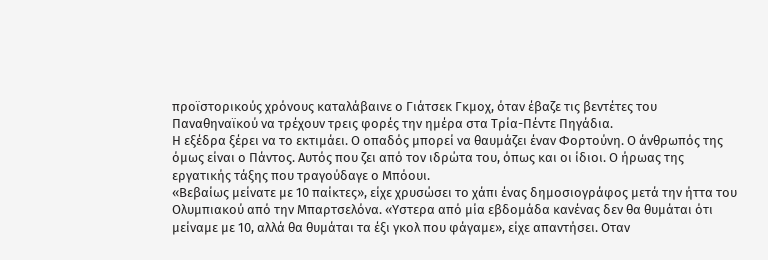προϊστορικούς χρόνους καταλάβαινε ο Γιάτσεκ Γκμοχ, όταν έβαζε τις βεντέτες του Παναθηναϊκού να τρέχουν τρεις φορές την ημέρα στα Τρία-Πέντε Πηγάδια.
Η εξέδρα ξέρει να το εκτιμάει. Ο οπαδός μπορεί να θαυμάζει έναν Φορτούνη. Ο άνθρωπός της όμως είναι ο Πάντος. Αυτός που ζει από τον ιδρώτα του, όπως και οι ίδιοι. Ο ήρωας της εργατικής τάξης που τραγούδαγε ο Μπόουι.
«Βεβαίως μείνατε με 10 παίκτες», είχε χρυσώσει το χάπι ένας δημοσιογράφος μετά την ήττα του Ολυμπιακού από την Μπαρτσελόνα. «Υστερα από μία εβδομάδα κανένας δεν θα θυμάται ότι μείναμε με 10, αλλά θα θυμάται τα έξι γκολ που φάγαμε», είχε απαντήσει. Οταν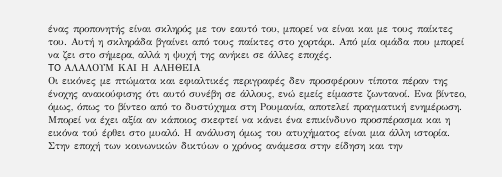ένας προπονητής είναι σκληρός με τον εαυτό του, μπορεί να είναι και με τους παίκτες του. Αυτή η σκληράδα βγαίνει από τους παίκτες στο χορτάρι. Από μία ομάδα που μπορεί να ζει στο σήμερα, αλλά η ψυχή της ανήκει σε άλλες εποχές.
TO ΑΛΑΛΟΥΜ ΚΑΙ Η ΑΛΗΘΕΙΑ
Οι εικόνες με πτώματα και εφιαλτικές περιγραφές δεν προσφέρουν τίποτα πέραν της ένοχης ανακούφισης ότι αυτό συνέβη σε άλλους, ενώ εμείς είμαστε ζωντανοί. Ενα βίντεο, όμως, όπως το βίντεο από το δυστύχημα στη Ρουμανία, αποτελεί πραγματική ενημέρωση. Μπορεί να έχει αξία αν κάποιος σκεφτεί να κάνει ένα επικίνδυνο προσπέρασμα και η εικόνα τού έρθει στο μυαλό. Η ανάλυση όμως του ατυχήματος είναι μια άλλη ιστορία.
Στην εποχή των κοινωνικών δικτύων ο χρόνος ανάμεσα στην είδηση και την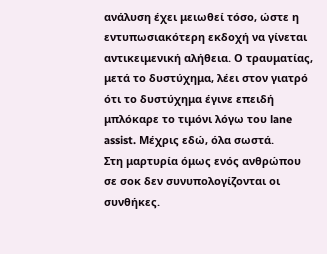ανάλυση έχει μειωθεί τόσο, ώστε η εντυπωσιακότερη εκδοχή να γίνεται αντικειμενική αλήθεια. Ο τραυματίας, μετά το δυστύχημα, λέει στον γιατρό ότι το δυστύχημα έγινε επειδή μπλόκαρε το τιμόνι λόγω του lane assist. Μέχρις εδώ, όλα σωστά.
Στη μαρτυρία όμως ενός ανθρώπου σε σοκ δεν συνυπολογίζονται οι συνθήκες.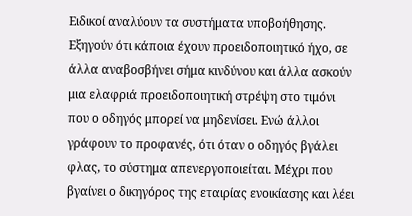Ειδικοί αναλύουν τα συστήματα υποβοήθησης. Εξηγούν ότι κάποια έχουν προειδοποιητικό ήχο, σε άλλα αναβοσβήνει σήμα κινδύνου και άλλα ασκούν μια ελαφριά προειδοποιητική στρέψη στο τιμόνι που ο οδηγός μπορεί να μηδενίσει. Ενώ άλλοι γράφουν το προφανές, ότι όταν ο οδηγός βγάλει φλας, το σύστημα απενεργοποιείται. Μέχρι που βγαίνει ο δικηγόρος της εταιρίας ενοικίασης και λέει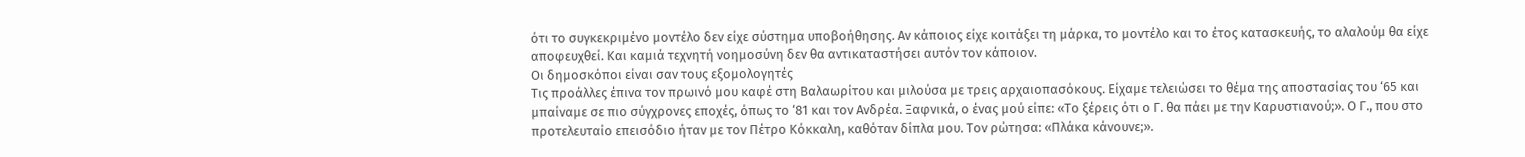ότι το συγκεκριμένο μοντέλο δεν είχε σύστημα υποβοήθησης. Αν κάποιος είχε κοιτάξει τη μάρκα, το μοντέλο και το έτος κατασκευής, το αλαλούμ θα είχε αποφευχθεί. Και καμιά τεχνητή νοημοσύνη δεν θα αντικαταστήσει αυτόν τον κάποιον.
Οι δημοσκόποι είναι σαν τους εξομολογητές
Τις προάλλες έπινα τον πρωινό μου καφέ στη Βαλαωρίτου και μιλούσα με τρεις αρχαιοπασόκους. Είχαμε τελειώσει το θέμα της αποστασίας του ‘65 και μπαίναμε σε πιο σύγχρονες εποχές, όπως το ‘81 και τον Ανδρέα. Ξαφνικά, ο ένας μού είπε: «Το ξέρεις ότι ο Γ. θα πάει με την Καρυστιανού;». Ο Γ., που στο προτελευταίο επεισόδιο ήταν με τον Πέτρο Κόκκαλη, καθόταν δίπλα μου. Τον ρώτησα: «Πλάκα κάνουνε;».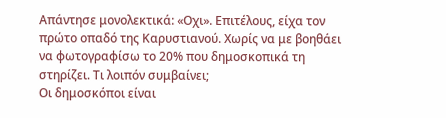Απάντησε μονολεκτικά: «Οχι». Επιτέλους, είχα τον πρώτο οπαδό της Καρυστιανού. Χωρίς να με βοηθάει να φωτογραφίσω το 20% που δημοσκοπικά τη στηρίζει. Τι λοιπόν συμβαίνει;
Οι δημοσκόποι είναι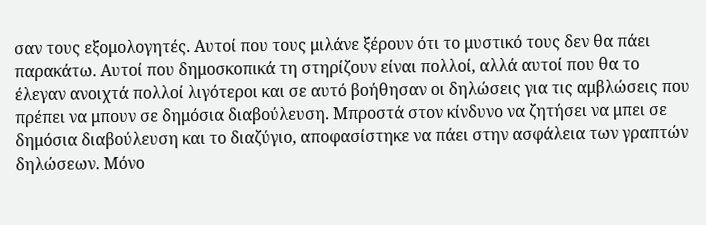σαν τους εξομολογητές. Αυτοί που τους μιλάνε ξέρουν ότι το μυστικό τους δεν θα πάει παρακάτω. Αυτοί που δημοσκοπικά τη στηρίζουν είναι πολλοί, αλλά αυτοί που θα το έλεγαν ανοιχτά πολλοί λιγότεροι και σε αυτό βοήθησαν οι δηλώσεις για τις αμβλώσεις που πρέπει να μπουν σε δημόσια διαβούλευση. Μπροστά στον κίνδυνο να ζητήσει να μπει σε δημόσια διαβούλευση και το διαζύγιο, αποφασίστηκε να πάει στην ασφάλεια των γραπτών δηλώσεων. Μόνο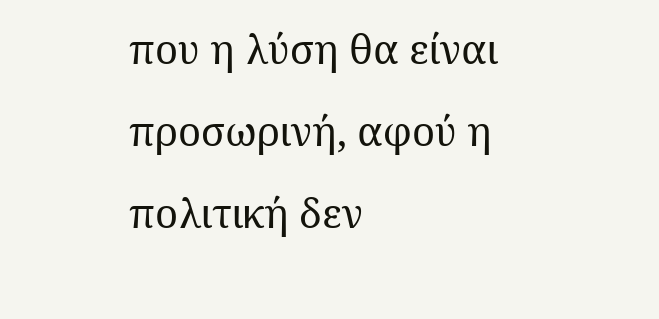που η λύση θα είναι προσωρινή, αφού η πολιτική δεν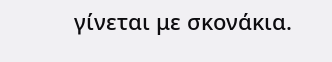γίνεται με σκονάκια.